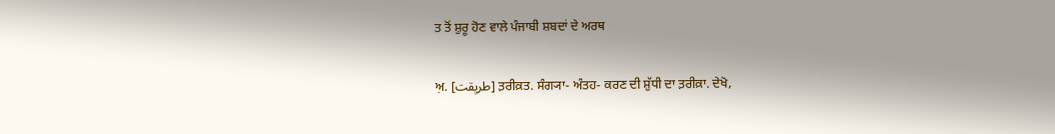ਤ ਤੋਂ ਸ਼ੁਰੂ ਹੋਣ ਵਾਲੇ ਪੰਜਾਬੀ ਸ਼ਬਦਾਂ ਦੇ ਅਰਥ

ਅ਼. [طریِقت] ਤ਼ਰੀਕ਼ਤ. ਸੰਗ੍ਯਾ- ਅੰਤਹ- ਕਰਣ ਦੀ ਸ਼ੁੱਧੀ ਦਾ ਤ਼ਰੀਕ਼ਾ. ਦੇਖੋ,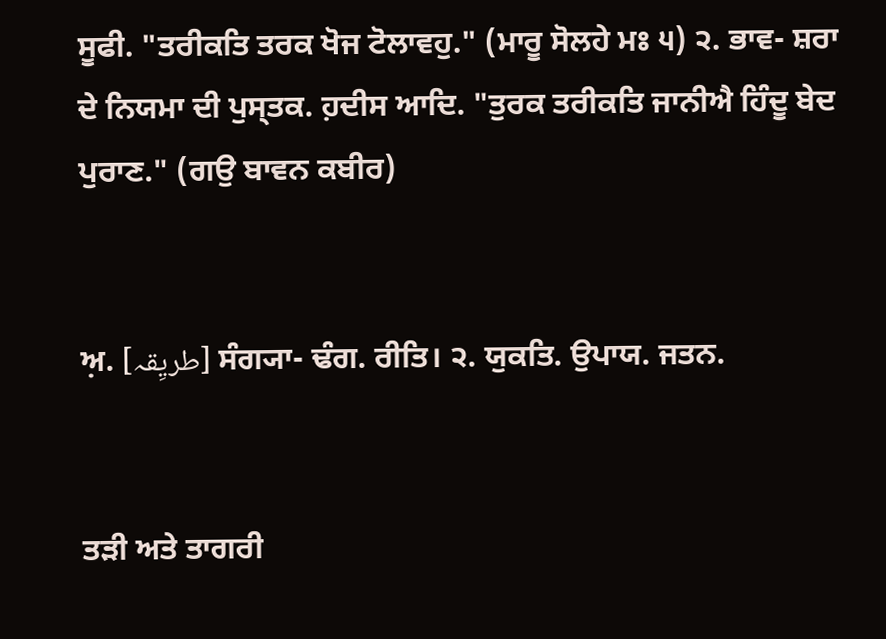ਸੂਫੀ. "ਤਰੀਕਤਿ ਤਰਕ ਖੋਜ ਟੋਲਾਵਹੁ." (ਮਾਰੂ ਸੋਲਹੇ ਮਃ ੫) ੨. ਭਾਵ- ਸ਼ਰਾ ਦੇ ਨਿਯਮਾ ਦੀ ਪੁਸ੍ਤਕ. ਹ਼ਦੀਸ ਆਦਿ. "ਤੁਰਕ ਤਰੀਕਤਿ ਜਾਨੀਐ ਹਿੰਦੂ ਬੇਦ ਪੁਰਾਣ." (ਗਉ ਬਾਵਨ ਕਬੀਰ)


ਅ਼. [طریِقہ] ਸੰਗ੍ਯਾ- ਢੰਗ. ਰੀਤਿ। ੨. ਯੁਕਤਿ. ਉਪਾਯ. ਜਤਨ.


ਤੜੀ ਅਤੇ ਤਾਗਰੀ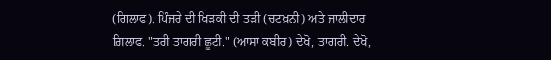(ਗਿਲਾਫ). ਪਿੰਜਰੇ ਦੀ ਖਿੜਕੀ ਦੀ ਤੜੀ (ਚਟਖ਼ਨੀ) ਅਤੇ ਜਾਲੀਦਾਰ ਗ਼ਿਲਾਫ. "ਤਰੀ ਤਾਗਰੀ ਛੂਟੀ." (ਆਸਾ ਕਬੀਰ) ਦੇਖੋ, ਤਾਗਰੀ. ਦੇਖੋ,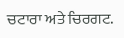ਚਟਾਰਾ ਅਤੇ ਚਿਰਗਟ.